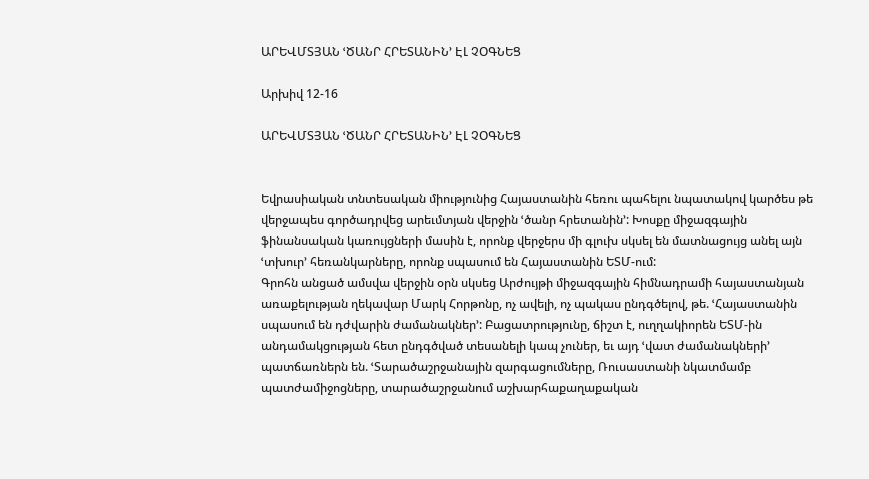ԱՐԵՎՄՏՅԱՆ ՙԾԱՆՐ ՀՐԵՏԱՆԻՆ՚ ԷԼ ՉՕԳՆԵՑ

Արխիվ 12-16

ԱՐԵՎՄՏՅԱՆ ՙԾԱՆՐ ՀՐԵՏԱՆԻՆ՚ ԷԼ ՉՕԳՆԵՑ


Եվրասիական տնտեսական միությունից Հայաստանին հեռու պահելու նպատակով կարծես թե վերջապես գործադրվեց արեւմտյան վերջին ՙծանր հրետանին՚: Խոսքը միջազգային ֆինանսական կառույցների մասին է, որոնք վերջերս մի գլուխ սկսել են մատնացույց անել այն ՙտխուր՚ հեռանկարները, որոնք սպասում են Հայաստանին ԵՏՄ-ում:
Գրոհն անցած ամսվա վերջին օրն սկսեց Արժույթի միջազգային հիմնադրամի հայաստանյան առաքելության ղեկավար Մարկ Հորթոնը, ոչ ավելի, ոչ պակաս ընդգծելով, թե. ՙՀայաստանին սպասում են դժվարին ժամանակներ՚: Բացատրությունը, ճիշտ է, ուղղակիորեն ԵՏՄ-ին անդամակցության հետ ընդգծված տեսանելի կապ չուներ, եւ այդ ՙվատ ժամանակների՚ պատճառներն են. ՙՏարածաշրջանային զարգացումները, Ռուսաստանի նկատմամբ պատժամիջոցները, տարածաշրջանում աշխարհաքաղաքական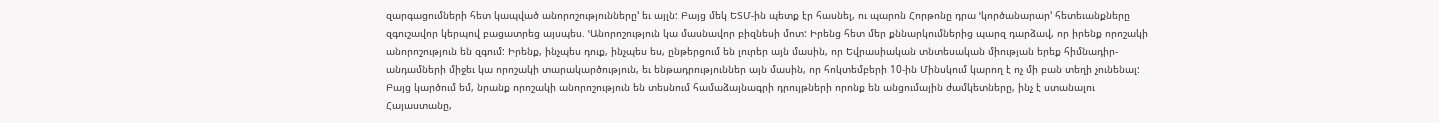զարգացումների հետ կապված անորոշությունները՚ եւ այլն: Բայց մեկ ԵՏՄ-ին պետք էր հասնել, ու պարոն Հորթոնը դրա ՙկործանարար՚ հետեւանքները զգուշավոր կերպով բացատրեց այսպես. ՙԱնորոշություն կա մասնավոր բիզնեսի մոտ: Իրենց հետ մեր քննարկումներից պարզ դարձավ, որ իրենք որոշակի անորոշություն են զգում: Իրենք, ինչպես դուք, ինչպես ես, ընթերցում են լուրեր այն մասին, որ Եվրասիական տնտեսական միության երեք հիմնադիր-անդամների միջեւ կա որոշակի տարակարծություն, եւ ենթադրություններ այն մասին, որ հոկտեմբերի 10-ին Մինսկում կարող է ոչ մի բան տեղի չունենալ: Բայց կարծում եմ, նրանք որոշակի անորոշություն են տեսնում համաձայնագրի դրույթների որոնք են անցումային ժամկետները, ինչ է ստանալու Հայաստանը,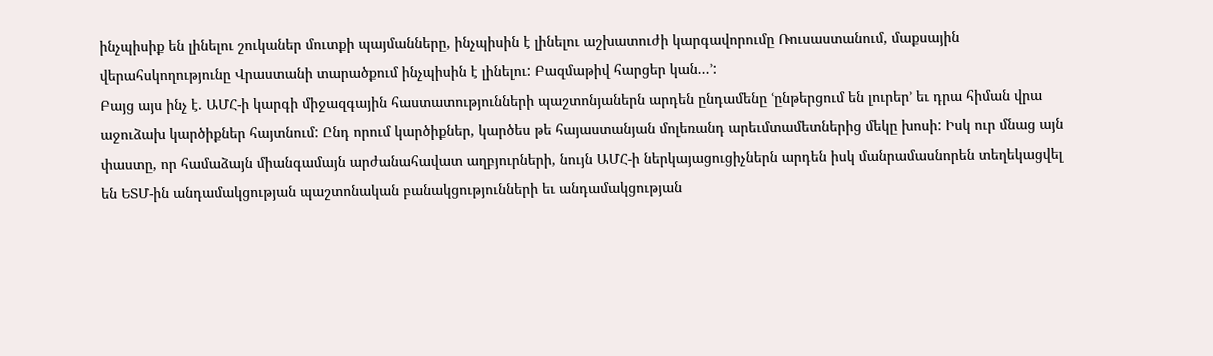ինչպիսիք են լինելու շուկաներ մուտքի պայմանները, ինչպիսին է լինելու աշխատուժի կարգավորումը Ռուսաստանում, մաքսային վերահսկողությունը Վրաստանի տարածքում ինչպիսին է լինելու: Բազմաթիվ հարցեր կան...՚:
Բայց այս ինչ է. ԱՄՀ-ի կարգի միջազգային հաստատությունների պաշտոնյաներն արդեն ընդամենը ՙընթերցում են լուրեր՚ եւ դրա հիման վրա աջուձախ կարծիքներ հայտնում: Ընդ որում կարծիքներ, կարծես թե հայաստանյան մոլեռանդ արեւմտամետներից մեկը խոսի: Իսկ ուր մնաց այն փաստը, որ համաձայն միանգամայն արժանահավատ աղբյուրների, նույն ԱՄՀ-ի ներկայացուցիչներն արդեն իսկ մանրամասնորեն տեղեկացվել են ԵՏՄ-ին անդամակցության պաշտոնական բանակցությունների եւ անդամակցության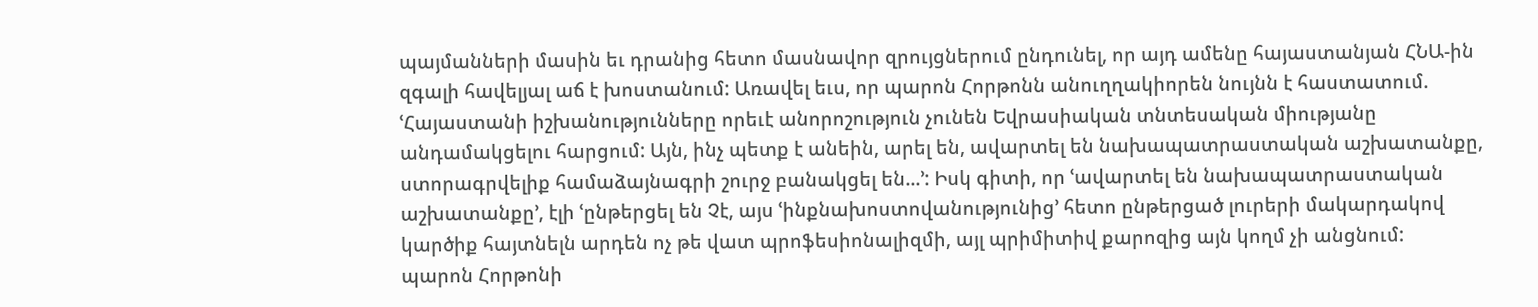պայմանների մասին եւ դրանից հետո մասնավոր զրույցներում ընդունել, որ այդ ամենը հայաստանյան ՀՆԱ-ին զգալի հավելյալ աճ է խոստանում: Առավել եւս, որ պարոն Հորթոնն անուղղակիորեն նույնն է հաստատում. ՙՀայաստանի իշխանությունները որեւէ անորոշություն չունեն Եվրասիական տնտեսական միությանը անդամակցելու հարցում: Այն, ինչ պետք է անեին, արել են, ավարտել են նախապատրաստական աշխատանքը, ստորագրվելիք համաձայնագրի շուրջ բանակցել են...՚: Իսկ գիտի, որ ՙավարտել են նախապատրաստական աշխատանքը՚, էլի ՙընթերցել են Չէ, այս ՙինքնախոստովանությունից՚ հետո ընթերցած լուրերի մակարդակով կարծիք հայտնելն արդեն ոչ թե վատ պրոֆեսիոնալիզմի, այլ պրիմիտիվ քարոզից այն կողմ չի անցնում:
պարոն Հորթոնի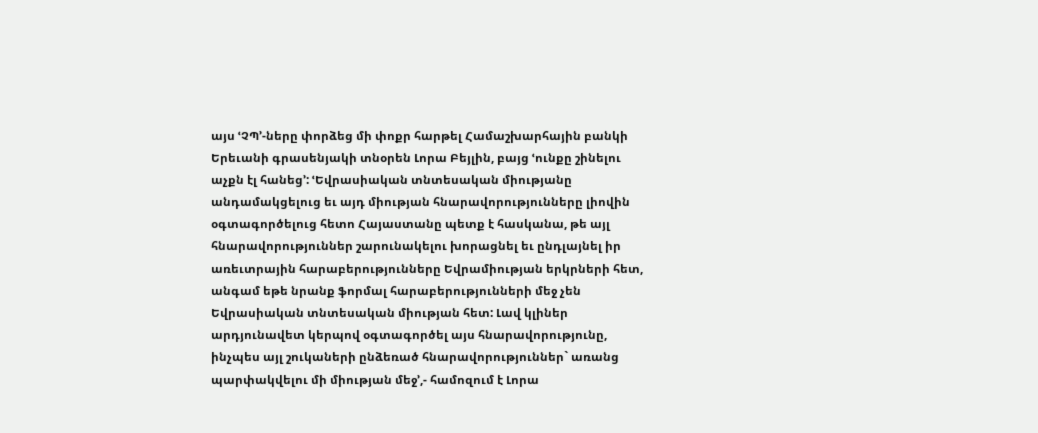այս ՙՉՊ՚-ները փորձեց մի փոքր հարթել Համաշխարհային բանկի Երեւանի գրասենյակի տնօրեն Լորա Բեյլին, բայց ՙունքը շինելու աչքն էլ հանեց՚: ՙԵվրասիական տնտեսական միությանը անդամակցելուց եւ այդ միության հնարավորությունները լիովին օգտագործելուց հետո Հայաստանը պետք է հասկանա, թե այլ հնարավորություններ շարունակելու խորացնել եւ ընդլայնել իր առեւտրային հարաբերությունները Եվրամիության երկրների հետ, անգամ եթե նրանք ֆորմալ հարաբերությունների մեջ չեն Եվրասիական տնտեսական միության հետ: Լավ կլիներ արդյունավետ կերպով օգտագործել այս հնարավորությունը, ինչպես այլ շուկաների ընձեռած հնարավորություններ` առանց պարփակվելու մի միության մեջ՚,- համոզում է Լորա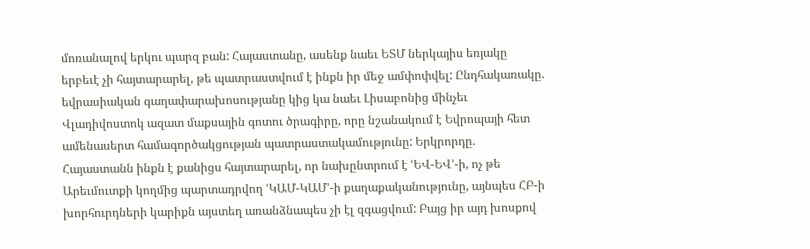մոռանալով երկու պարզ բան: Հայաստանը, ասենք նաեւ ԵՏՄ ներկայիս եռյակը երբեւէ չի հայտարարել, թե պատրաստվում է ինքն իր մեջ ամփոփվել: Ընդհակառակը. եվրասիական գաղափարախոսությանը կից կա նաեւ Լիսաբոնից մինչեւ Վլադիվոստոկ ազատ մաքսային գոտու ծրագիրը, որը նշանակում է Եվրոպայի հետ ամենասերտ համագործակցության պատրաստակամությունը: Երկրորդը. Հայաստանն ինքն է քանիցս հայտարարել, որ նախընտրում է ՙԵՎ-ԵՎ՚-ի, ոչ թե Արեւմուտքի կողմից պարտադրվող ՙԿԱՄ-ԿԱՄ՚-ի քաղաքականությունը, այնպես ՀԲ-ի խորհուրդների կարիքն այստեղ առանձնապես չի էլ զգացվում: Բայց իր այդ խոսքով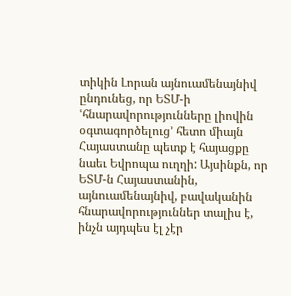տիկին Լորան այնուամենայնիվ ընդունեց, որ ԵՏՄ-ի ՙհնարավորությունները լիովին օգտագործելուց՚ հետո միայն Հայաստանը պետք է հայացքը նաեւ Եվրոպա ուղղի: Այսինքն, որ ԵՏՄ-ն Հայաստանին, այնուամենայնիվ, բավականին հնարավորություններ տալիս է, ինչն այդպես էլ չէր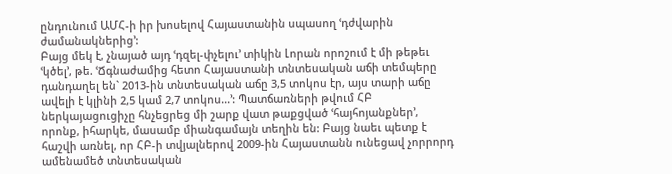ընդունում ԱՄՀ-ի իր խոսելով Հայաստանին սպասող ՙդժվարին ժամանակներից՚:
Բայց մեկ է, չնայած այդ ՙդզել-փչելու՚ տիկին Լորան որոշում է մի թեթեւ ՙկծել՚, թե. ՙՃգնաժամից հետո Հայաստանի տնտեսական աճի տեմպերը դանդաղել են` 2013-ին տնտեսական աճը 3,5 տոկոս էր, այս տարի աճը ավելի է կլինի 2,5 կամ 2,7 տոկոս...՚: Պատճառների թվում ՀԲ ներկայացուցիչը հնչեցրեց մի շարք վատ թաքցված ՙհայհոյանքներ՚, որոնք, իհարկե, մասամբ միանգամայն տեղին են: Բայց նաեւ պետք է հաշվի առնել, որ ՀԲ-ի տվյալներով 2009-ին Հայաստանն ունեցավ չորրորդ ամենամեծ տնտեսական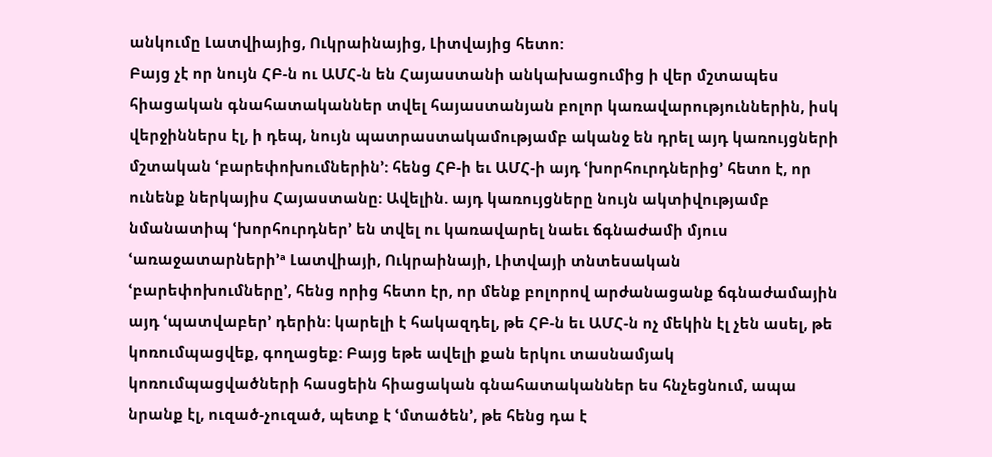անկումը Լատվիայից, Ուկրաինայից, Լիտվայից հետո:
Բայց չէ որ նույն ՀԲ-ն ու ԱՄՀ-ն են Հայաստանի անկախացումից ի վեր մշտապես հիացական գնահատականներ տվել հայաստանյան բոլոր կառավարություններին, իսկ վերջիններս էլ, ի դեպ, նույն պատրաստակամությամբ ականջ են դրել այդ կառույցների մշտական ՙբարեփոխումներին՚: հենց ՀԲ-ի եւ ԱՄՀ-ի այդ ՙխորհուրդներից՚ հետո է, որ ունենք ներկայիս Հայաստանը: Ավելին. այդ կառույցները նույն ակտիվությամբ նմանատիպ ՙխորհուրդներ՚ են տվել ու կառավարել նաեւ ճգնաժամի մյուս ՙառաջատարների՚ª Լատվիայի, Ուկրաինայի, Լիտվայի տնտեսական ՙբարեփոխումները՚, հենց որից հետո էր, որ մենք բոլորով արժանացանք ճգնաժամային այդ ՙպատվաբեր՚ դերին: կարելի է հակազդել, թե ՀԲ-ն եւ ԱՄՀ-ն ոչ մեկին էլ չեն ասել, թե կոռումպացվեք, գողացեք: Բայց եթե ավելի քան երկու տասնամյակ կոռումպացվածների հասցեին հիացական գնահատականներ ես հնչեցնում, ապա նրանք էլ, ուզած-չուզած, պետք է ՙմտածեն՚, թե հենց դա է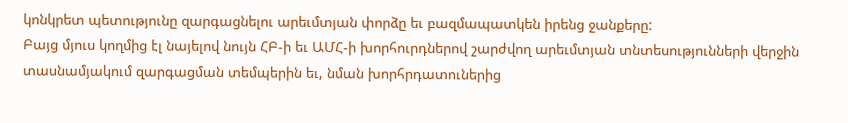կոնկրետ պետությունը զարգացնելու արեւմտյան փորձը եւ բազմապատկեն իրենց ջանքերը:
Բայց մյուս կողմից էլ նայելով նույն ՀԲ-ի եւ ԱՄՀ-ի խորհուրդներով շարժվող արեւմտյան տնտեսությունների վերջին տասնամյակում զարգացման տեմպերին եւ, նման խորհրդատուներից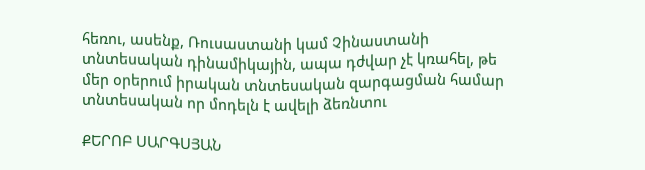հեռու, ասենք, Ռուսաստանի կամ Չինաստանի տնտեսական դինամիկային, ապա դժվար չէ կռահել, թե մեր օրերում իրական տնտեսական զարգացման համար տնտեսական որ մոդելն է ավելի ձեռնտու

ՔԵՐՈԲ ՍԱՐԳՍՅԱՆ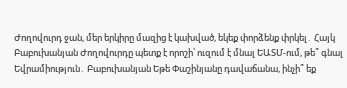Ժողովուրդ ջան, մեր երկիրը մազից է կախված, եկեք փորձենք փրկել․ Հայկ Բաբուխանյան Ժողովուրդը պետք է որոշի՝ ուզում է մնալ ԵԱՏՄ-ում, թե՞ գնալ Եվրամիություն․ Բաբուխանյան Եթե Փաշինյանը դավաճանա, ինչի՞ եք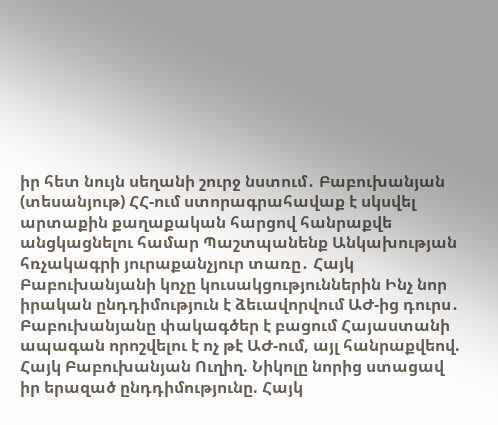իր հետ նույն սեղանի շուրջ նստում․ Բաբուխանյան (տեսանյութ) ՀՀ-ում ստորագրահավաք է սկսվել արտաքին քաղաքական հարցով հանրաքվե անցկացնելու համար Պաշտպանենք Անկախության հռչակագրի յուրաքանչյուր տառը․ Հայկ Բաբուխանյանի կոչը կուսակցություններին Ինչ նոր իրական ընդդիմություն է ձեւավորվում ԱԺ-ից դուրս․ Բաբուխանյանը փակագծեր է բացում Հայաստանի ապագան որոշվելու է ոչ թէ ԱԺ-ում, այլ հանրաքվեով. Հայկ Բաբուխանյան Ուղիղ. Նիկոլը նորից ստացավ իր երազած ընդդիմությունը. Հայկ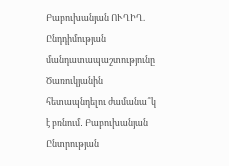Բաբուխանյան ՈՒՂԻՂ. Ընդդիմության մանդատապաշտությունը Ծառուկյանին հետապնդելու ժամանա՞կ է բռնում․ Բաբուխանյան Ընտրության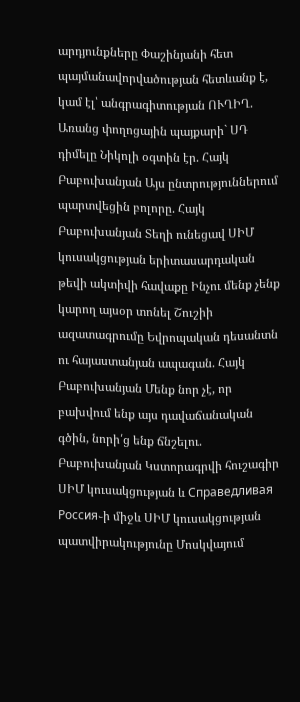արդյունքները Փաշինյանի հետ պայմանավորվածության հետևանք է, կամ էլ՝ անգրագիտության ՈՒՂԻՂ. Առանց փողոցային պայքարի` ՍԴ դիմելը Նիկոլի օգտին էր. Հայկ Բաբուխանյան Այս ընտրություններում պարտվեցին բոլորը. Հայկ Բաբուխանյան Տեղի ունեցավ ՍԻՄ կուսակցության երիտասարդական թեվի ակտիվի հավաքը Ինչու մենք չենք կարող այսօր տոնել Շուշիի ազատագրումը Եվրոպական դեսանտն ու հայաստանյան ապագան. Հայկ Բաբուխանյան Մենք նոր չէ, որ բախվում ենք այս դավաճանական գծին, նորի՛ց ենք ճնշելու. Բաբուխանյան Կստորագրվի հուշագիր ՍԻՄ կուսակցության և Справедливая Россия֊ի միջև ՍԻՄ կուսակցության պատվիրակությունը Մոսկվայում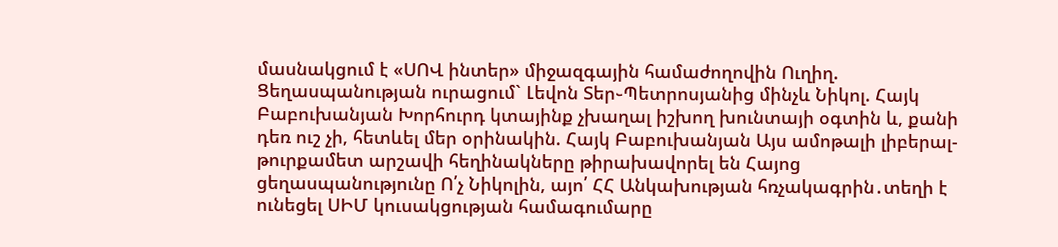մասնակցում է «ՍՈՎ ինտեր» միջազգային համաժողովին Ուղիղ. Ցեղասպանության ուրացում` Լեվոն Տեր֊Պետրոսյանից մինչև Նիկոլ. Հայկ Բաբուխանյան Խորհուրդ կտայինք չխաղալ իշխող խունտայի օգտին և, քանի դեռ ուշ չի, հետևել մեր օրինակին. Հայկ Բաբուխանյան Այս ամոթալի լիբերալ-թուրքամետ արշավի հեղինակները թիրախավորել են Հայոց ցեղասպանությունը Ո՛չ Նիկոլին, այո՛ ՀՀ Անկախության հռչակագրին․տեղի է ունեցել ՍԻՄ կուսակցության համագումարը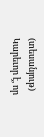(տեսանյութ) Կարեւոր է, որ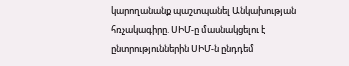կարողանանք պաշտպանել Անկախության հռչակագիրը. ՍԻՄ-ը մասնակցելու է ընտրություններին ՍԻՄ-ն ընդդեմ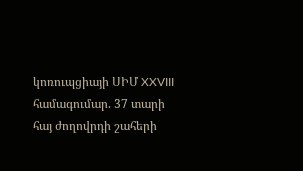կոռուպցիայի ՍԻՄ XXVIII համագումար. 37 տարի հայ ժողովրդի շահերի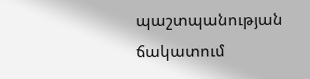պաշտպանության ճակատում